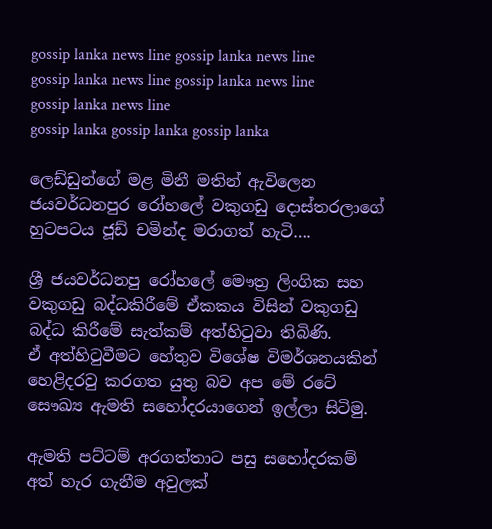gossip lanka news line gossip lanka news line gossip lanka news line gossip lanka news line gossip lanka news line
gossip lanka gossip lanka gossip lanka

ලෙඩ්ඩුන්ගේ මළ මිනී මතින් ඇවිලෙන ජයවර්ධනපුර රෝහලේ වකුගඩු දොස්තරලාගේ හුටපටය ජූඩ් චමින්ද මරාගත් හැටි….

ශ්‍රී ජයවර්ධනපු රෝහලේ මෞත්‍ර ලිංගික සහ වකුගඩු බද්ධකිරීමේ ඒකකය විසින් වකුගඩු බද්ධ කිරීමේ සැත්කම් අත්හිටුවා තිබිණි.
ඒ අත්හිටුවීමට හේතුව විශේෂ විමර්ශනයකින් හෙළිදරවු කරගත යුතු බව අප මේ රටේ සෞඛ්‍ය ඇමති සහෝදරයාගෙන් ඉල්ලා සිටිමු.

ඇමති පට්ටම් අරගත්තාට පසු සහෝදරකම් අත් හැර ගැනීම අවුලක්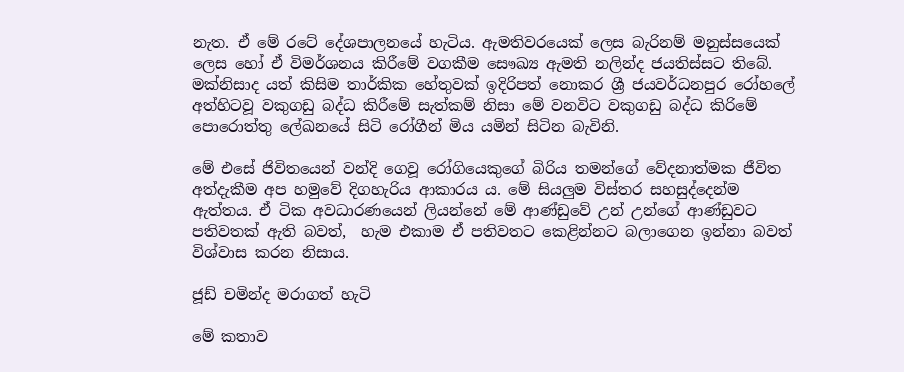නැත. ඒ මේ රටේ දේශපාලනයේ හැටිය. ඇමතිවරයෙක් ලෙස බැරිනම් මනුස්සයෙක් ලෙස හෝ ඒ විමර්ශනය කිරීමේ වගකීම සෞඛ්‍ය ඇමති නලින්ද ජයතිස්සට තිබේ. මක්නිසාද යත් කිසිම තාර්කික හේතුවක් ඉදිරිපත් නොකර ශ්‍රී ජයවර්ධනපුර රෝහලේ අත්හිටවූ වකුගඩු බද්ධ කිරීමේ සැත්කම් නිසා මේ වනවිට වකුගඩු බද්ධ කිරිමේ පොරොත්තු ලේඛනයේ සිටි රෝගීන් මිය යමින් සිටින බැවිනි.

මේ එසේ ජිවිතයෙන් වන්දි ගෙවූ රෝගියෙකුගේ බිරිය තමන්ගේ වේදනාත්මක ජීවිත අත්දැකීම අප හමුවේ දිගහැරිය ආකාරය ය. මේ සියලුම විස්තර සහසුද්දෙන්ම ඇත්තය. ඒ ටික අවධාරණයෙන් ලියන්නේ මේ ආණ්ඩුවේ උන් උන්ගේ ආණ්ඩුවට පතිවතක් ඇති බවත්,  හැම එකාම ඒ පතිවතට කෙළින්නට බලාගෙන ඉන්නා බවත් විශ්වාස කරන නිසාය.

ජූඩ් චමින්ද මරාගත් හැටි

මේ කතාව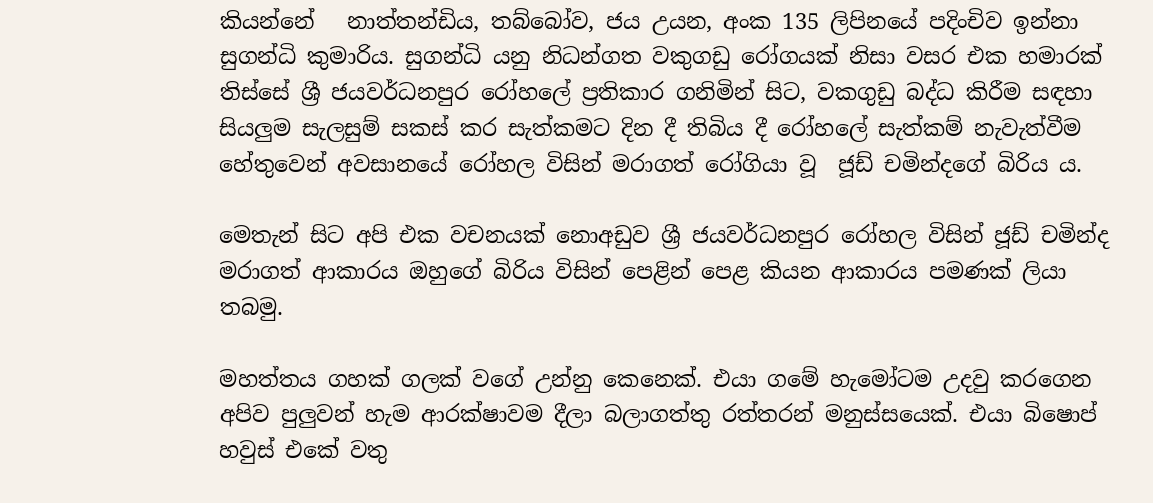කියන්නේ   නාත්තන්ඩිය, තබ්බෝව, ජය උයන, අංක 135 ලිපිනයේ පදිංචිව ඉන්නා සුගන්ධි කුමාරිය. සුගන්ධි යනු නිධන්ගත වකුගඩු රෝගයක් නිසා වසර එක හමාරක් තිස්සේ ශ්‍රී ජයවර්ධනපුර රෝහලේ ප්‍රතිකාර ගනිමින් සිට, වකගුඩු බද්ධ කිරීම සඳහා සියලුම සැලසුම් සකස් කර සැත්කමට දින දී තිබිය දී රෝහලේ සැත්කම් නැවැත්වීම හේතුවෙන් අවසානයේ රෝහල විසින් මරාගත් රෝගියා වූ  ජූඩ් චමින්දගේ බිරිය ය.

මෙතැන් සිට අපි එක වචනයක් නොඅඩුව ශ්‍රී ජයවර්ධනපුර රෝහල විසින් ජූඩ් චමින්ද මරාගත් ආකාරය ඔහුගේ බිරිය විසින් පෙළින් පෙළ කියන ආකාරය පමණක් ලියා තබමු.

මහත්තය ගහක් ගලක් වගේ උන්නු කෙනෙක්. එයා ගමේ හැමෝටම උදවු කරගෙන අපිව පුලුවන් හැම ආරක්ෂාවම දීලා බලාගත්තු රත්තරන් මනුස්සයෙක්. එයා බිෂොප් හවුස් එකේ වතු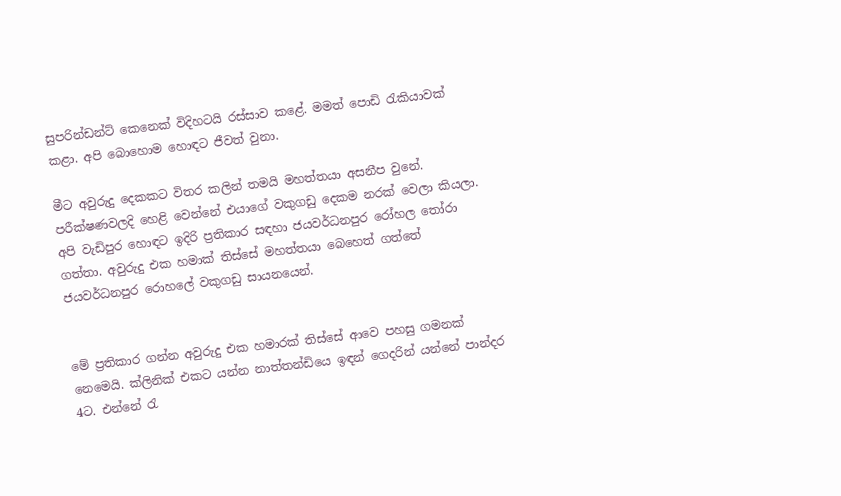සුපරින්ඩන්ට් කෙනෙක් විදිහටයි රස්සාව කළේ. මමත් පොඩි රැකියාවක් කළා. අපි බොහොම හොඳට ජීවත් වුනා.

මීට අවුරුදු දෙකකට විතර කලින් තමයි මහත්තයා අසනීප වුනේ. පරීක්ෂණවලදි හෙළි වෙන්නේ එයාගේ වකුගඩු දෙකම නරක් වෙලා කියලා. අපි වැඩිපුර හොඳට ඉදිරි ප්‍රතිකාර සඳහා ජයවර්ධනපුර රෝහල තෝරා ගත්තා. අවුරුදු එක හමාක් තිස්සේ මහත්තයා බෙහෙත් ගත්තේ ජයවර්ධනපුර රොහලේ වකුගඩු සායනයෙන්.


මේ ප්‍රතිකාර ගන්න අවුරුදු එක හමාරක් තිස්සේ ආවෙ පහසු ගමනක් නෙමෙයි. ක්ලිනික් එකට යන්න නාත්තන්ඩියෙ ඉඳන් ගෙදරින් යන්නේ පාන්දර 4ට. එන්නේ රැ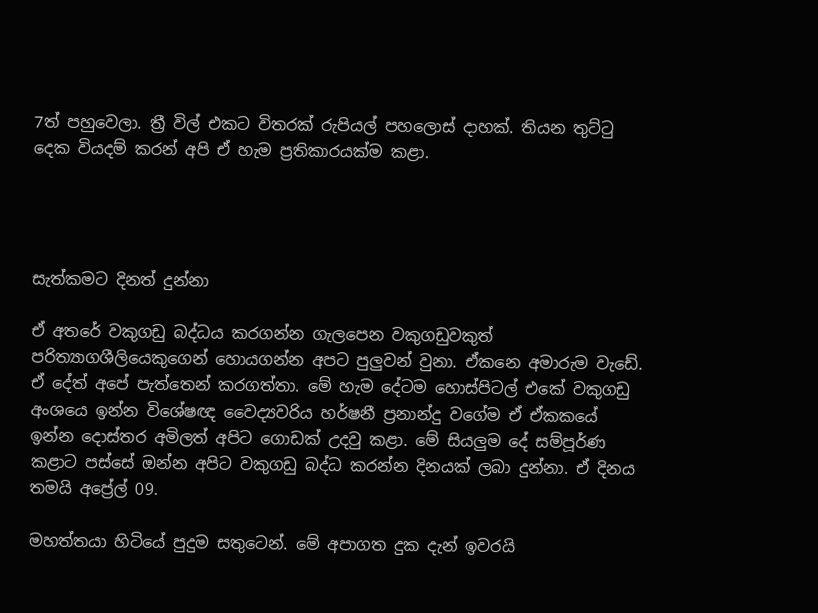7ත් පහුවෙලා. ත්‍රී විල් එකට විතරක් රුපියල් පහලොස් දාහක්. තියන තුට්ටු දෙක වියදම් කරන් අපි ඒ හැම ප්‍රතිකාරයක්ම කළා.




සැත්කමට දිනත් දුන්නා

ඒ අතරේ වකුගඩු බද්ධය කරගන්න ගැලපෙන වකුගඩුවකුත් පරිත්‍යාගශීලියෙකුගෙන් හොයගන්න අපට පුලුවන් වුනා. ඒකනෙ අමාරුම වැඩේ. ඒ දේත් අපේ පැත්තෙන් කරගත්තා. මේ හැම දේටම හොස්පිටල් එකේ වකුගඩු අංශයෙ ඉන්න විශේෂඥ වෛද්‍යවරිය හර්ෂනී ප්‍රනාන්දු වගේම ඒ ඒකකයේ ඉන්න දොස්තර අමිලත් අපිට ගොඩක් උදවු කළා. මේ සියලුම දේ සම්පූර්ණ කළාට පස්සේ ඔන්න අපිට වකුගඩු බද්ධ කරන්න දිනයක් ලබා දුන්නා. ඒ දිනය තමයි අප්‍රේල් 09.

මහත්තයා හිටියේ පුදුම සතුටෙන්. මේ අපාගත දුක දැන් ඉවරයි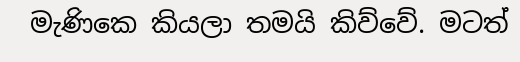මැණිකෙ කියලා තමයි කිව්වේ. මටත්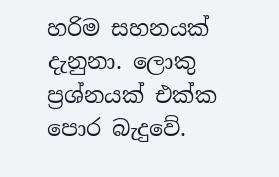හරිම සහනයක් දැනුනා. ලොකු ප්‍රශ්නයක් එක්ක පොර බැදුවේ.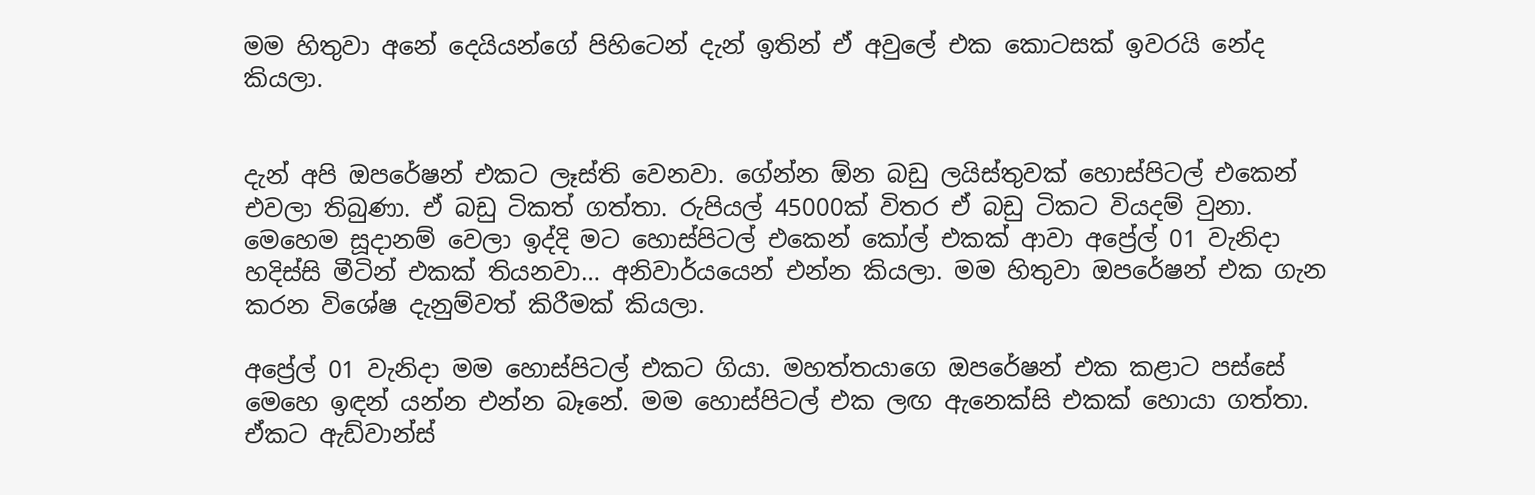මම හිතුවා අනේ දෙයියන්ගේ පිහිටෙන් දැන් ඉතින් ඒ අවුලේ එක කොටසක් ඉවරයි නේද කියලා.


දැන් අපි ඔපරේෂන් එකට ලෑස්ති වෙනවා. ගේන්න ඕන බඩු ලයිස්තුවක් හොස්පිටල් එකෙන් එවලා තිබුණා. ඒ බඩු ටිකත් ගත්තා. රුපියල් 45000ක් විතර ඒ බඩු ටිකට වියදම් වුනා. මෙහෙම සූදානම් වෙලා ඉද්දි මට හොස්පිටල් එකෙන් කෝල් එකක් ආවා අප්‍රේල් 01 වැනිදා හදිස්සි මීටින් එකක් තියනවා… අනිවාර්යයෙන් එන්න කියලා. මම හිතුවා ඔපරේෂන් එක ගැන කරන විශේෂ දැනුම්වත් කිරීමක් කියලා.

අප්‍රේල් 01 වැනිදා මම හොස්පිටල් එකට ගියා. මහත්තයාගෙ ඔපරේෂන් එක කළාට පස්සේ මෙහෙ ඉඳන් යන්න එන්න බෑනේ. මම හොස්පිටල් එක ලඟ ඇනෙක්සි එකක් හොයා ගත්තා. ඒකට ඇඩ්වාන්ස්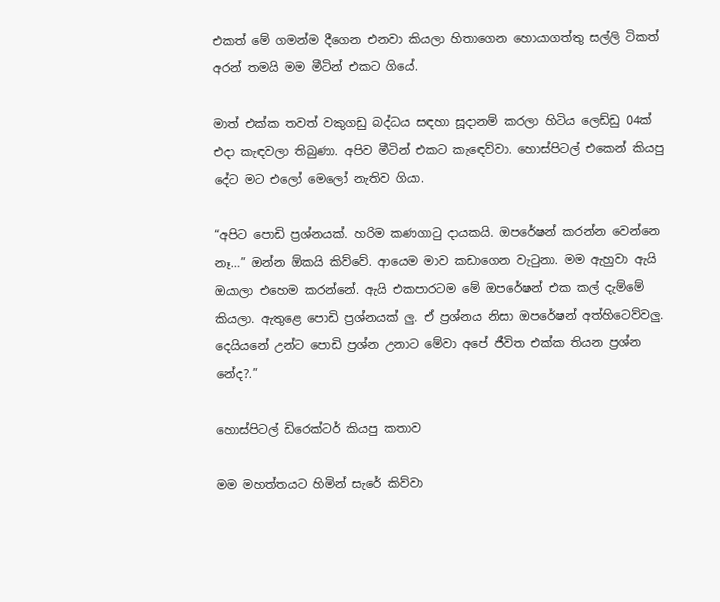එකත් මේ ගමන්ම දීගෙන එනවා කියලා හිතාගෙන හොයාගත්තු සල්ලි ටිකත් අරන් තමයි මම මීටින් එකට ගියේ.

මාත් එක්ක තවත් වකුගඩු බද්ධය සඳහා සූදානම් කරලා හිටිය ලෙඩ්ඩු 04ක් එදා කැඳවලා තිබුණා. අපිව මීටින් එකට කැඳෙව්වා. හොස්පිටල් එකෙන් කියපු දේට මට එලෝ මෙලෝ නැතිව ගියා.

“අපිට පොඩි ප්‍රශ්නයක්. හරිම කණගාටු දායකයි. ඔපරේෂන් කරන්න වෙන්නෙ නෑ…” ඔන්න ඕකයි කිව්වේ. ආයෙම මාව කඩාගෙන වැටුනා. මම ඇහුවා ඇයි ඔයාලා එහෙම කරන්නේ. ඇයි එකපාරටම මේ ඔපරේෂන් එක කල් දැම්මේ කියලා. ඇතුළෙ පොඩි ප්‍රශ්නයක් ලු. ඒ ප්‍රශ්නය නිසා ඔපරේෂන් අත්හිටෙව්වලු. දෙයියනේ උන්ට පොඩි ප්‍රශ්න උනාට මේවා අපේ ජීවිත එක්ක තියන ප්‍රශ්න නේද?.”

හොස්පිටල් ඩිරෙක්ටර් කියපු කතාව

මම මහත්තයට හිමින් සැරේ කිව්වා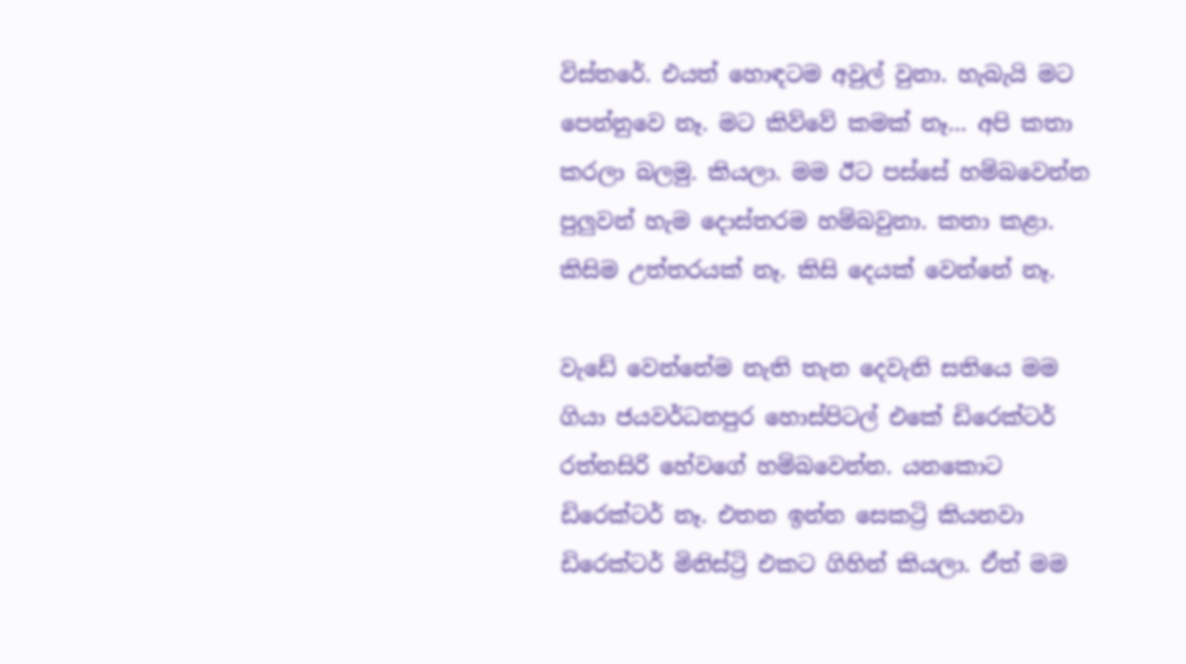විස්තරේ. එයත් හොඳටම අවුල් වුනා. හැබැයි මට පෙන්නුවෙ නෑ. මට කිව්වේ කමක් නෑ… අපි කතා කරලා බලමු. කියලා. මම ඊට පස්සේ හම්බවෙන්න පුලුවන් හැම දොස්තරම හම්බවුනා. කතා කළා. කිසිම උත්තරයක් නෑ. කිසි දෙයක් වෙන්නේ නෑ.

වැඩේ වෙන්නේම නැති තැන දෙවැනි සතියෙ මම ගියා ජයවර්ධනපුර හොස්පිටල් එකේ ඩිරෙක්ටර් රත්නසිරි හේවගේ හම්බවෙන්න. යනකොට ඩිරෙක්ටර් නෑ. එතන ඉන්න සෙකට්‍රි කියනවා ඩිරෙක්ටර් මිනිස්ට්‍රි එකට ගිහින් කියලා. ඒත් මම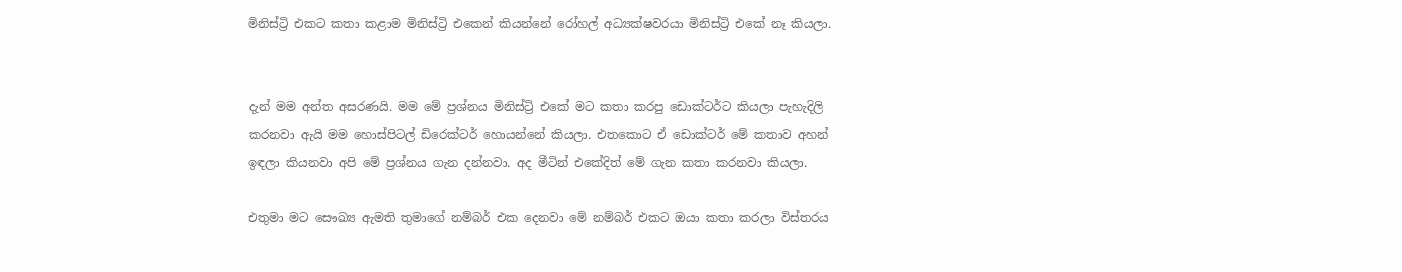මිනිස්ට්‍රි එකට කතා කළාම මිනිස්ට්‍රි එකෙන් කියන්නේ රෝහල් අධ්‍යක්ෂවරයා මිනිස්ට්‍රි එකේ නෑ කියලා.


දැන් මම අන්ත අසරණයි. මම මේ ප්‍රශ්නය මිනිස්ට්‍රි එකේ මට කතා කරපු ඩොක්ටර්ට කියලා පැහැදිලි කරනවා ඇයි මම හොස්පිටල් ඩිරෙක්ටර් හොයන්නේ කියලා. එතකොට ඒ ඩොක්ටර් මේ කතාව අහන් ඉඳලා කියනවා අපි මේ ප්‍රශ්නය ගැන දන්නවා. අද මීටින් එකේදිත් මේ ගැන කතා කරනවා කියලා.

එතුමා මට සෞඛ්‍ය ඇමති තුමාගේ නම්බර් එක දෙනවා මේ නම්බර් එකට ඔයා කතා කරලා විස්තරය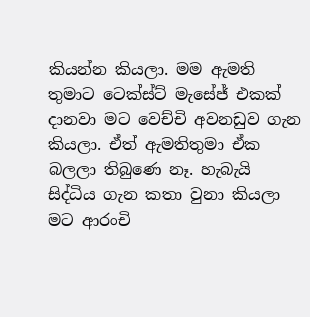කියන්න කියලා. මම ඇමති තුමාට ටෙක්ස්ට් මැසේජ් එකක් දානවා මට වෙච්චි අවනඩුව ගැන කියලා. ඒත් ඇමතිතුමා ඒක බලලා තිබුණෙ නෑ. හැබැයි සිද්ධිය ගැන කතා වුනා කියලා මට ආරංචි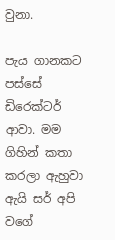වුනා.

පැය ගානකට පස්සේ ඩිරෙක්ටර් ආවා. මම ගිහින් කතා කරලා ඇහුවා ඇයි සර් අපි වගේ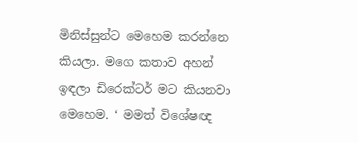මිනිස්සුන්ට මෙහෙම කරන්නෙ කියලා. මගෙ කතාව අහන් ඉඳලා ඩිරෙක්ටර් මට කියනවා මෙහෙම. ‘ මමත් විශේෂඥ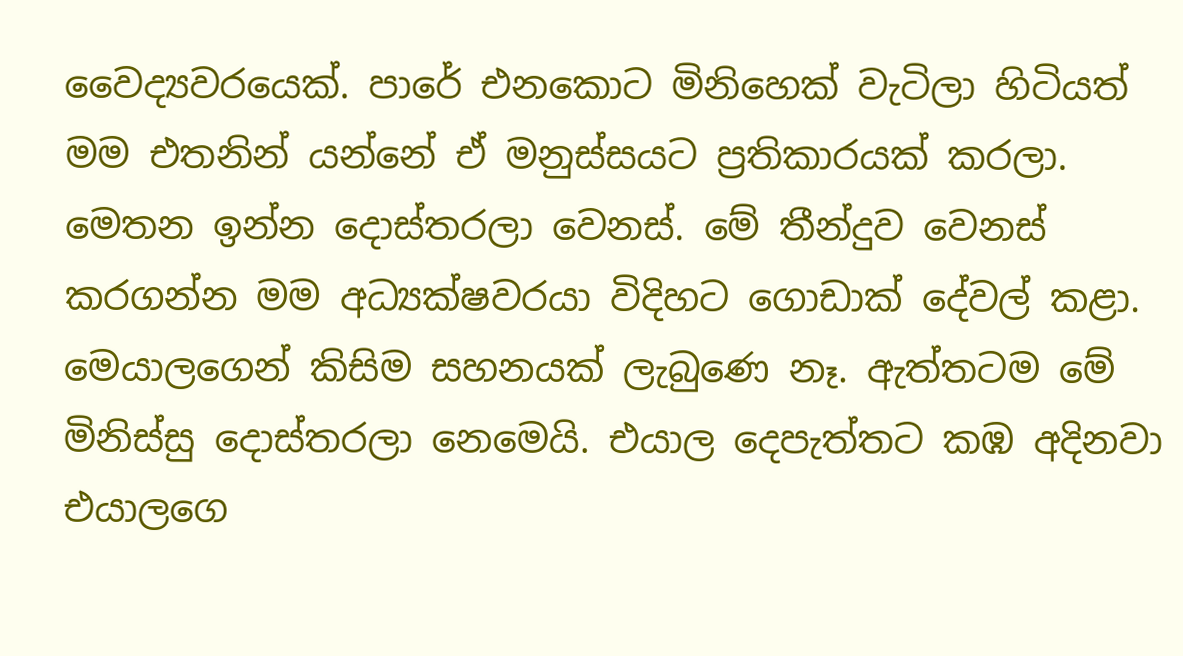වෛද්‍යවරයෙක්. පාරේ එනකොට මිනිහෙක් වැටිලා හිටියත් මම එතනින් යන්නේ ඒ මනුස්සයට ප්‍රතිකාරයක් කරලා. මෙතන ඉන්න දොස්තරලා වෙනස්. මේ තීන්දුව වෙනස් කරගන්න මම අධ්‍යක්ෂවරයා විදිහට ගොඩාක් දේවල් කළා. මෙයාලගෙන් කිසිම සහනයක් ලැබුණෙ නෑ. ඇත්තටම මේ මිනිස්සු දොස්තරලා නෙමෙයි. එයාල දෙපැත්තට කඹ අදිනවා එයාලගෙ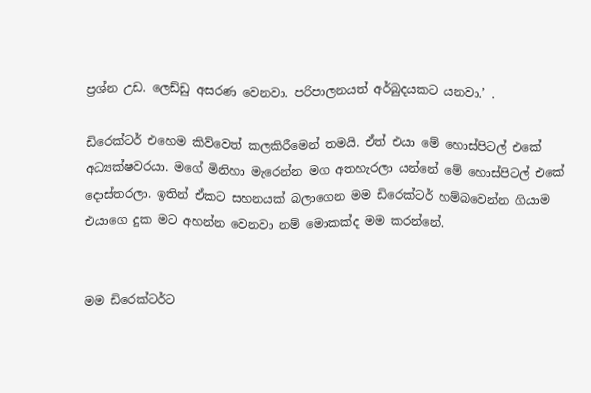ප්‍රශ්න උඩ. ලෙඩ්ඩු අසරණ වෙනවා. පරිපාලනයත් අර්බුදයකට යනවා.’ .

ඩිරෙක්ටර් එහෙම කිව්වෙත් කලකිරීමෙන් තමයි. ඒත් එයා මේ හොස්පිටල් එකේ අධ්‍යක්ෂවරයා. මගේ මිනිහා මැරෙන්න මග අතහැරලා යන්නේ මේ හොස්පිටල් එකේ දොස්තරලා. ඉතින් ඒකට සහනයක් බලාගෙන මම ඩිරෙක්ටර් හම්බවෙන්න ගියාම එයාගෙ දුක මට අහන්න වෙනවා නම් මොකක්ද මම කරන්නේ.


මම ඩිරෙක්ටර්ට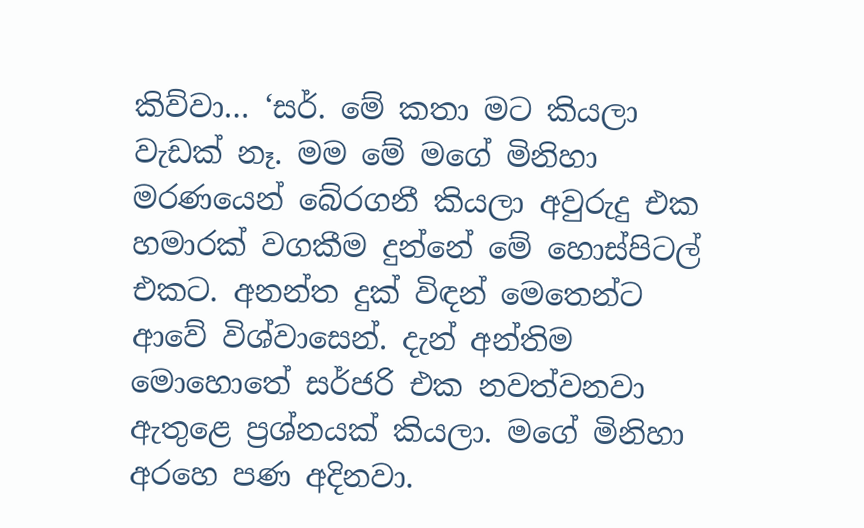කිව්වා… ‘සර්. මේ කතා මට කියලා වැඩක් නෑ. මම මේ මගේ මිනිහා මරණයෙන් බේරගනී කියලා අවුරුදු එක හමාරක් වගකීම දුන්නේ මේ හොස්පිටල් එකට. අනන්ත දුක් විඳන් මෙතෙන්ට ආවේ විශ්වාසෙන්. දැන් අන්තිම මොහොතේ සර්ජරි එක නවත්වනවා ඇතුළෙ ප්‍රශ්නයක් කියලා. මගේ මිනිහා අරහෙ පණ අදිනවා.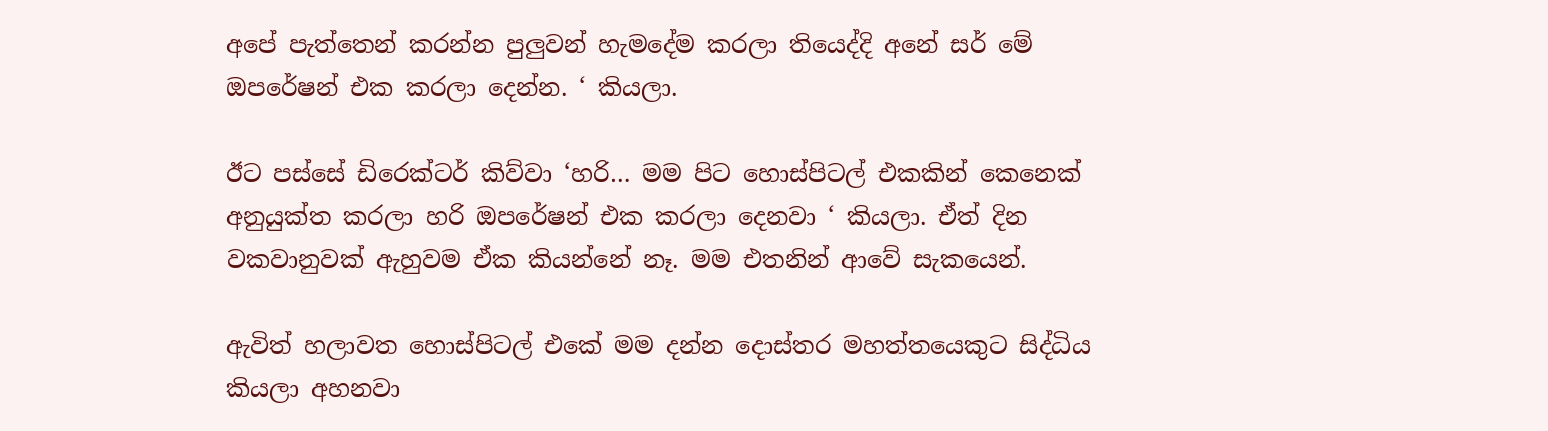අපේ පැත්තෙන් කරන්න පුලුවන් හැමදේම කරලා තියෙද්දි අනේ සර් මේ ඔපරේෂන් එක කරලා දෙන්න. ‘ කියලා.

ඊට පස්සේ ඩිරෙක්ටර් කිව්වා ‘හරි… මම පිට හොස්පිටල් එකකින් කෙනෙක් අනුයුක්ත කරලා හරි ඔපරේෂන් එක කරලා දෙනවා ‘ කියලා. ඒත් දින වකවානුවක් ඇහුවම ඒක කියන්නේ නෑ. මම එතනින් ආවේ සැකයෙන්.

ඇවිත් හලාවත හොස්පිටල් එකේ මම දන්න දොස්තර මහත්තයෙකුට සිද්ධිය කියලා අහනවා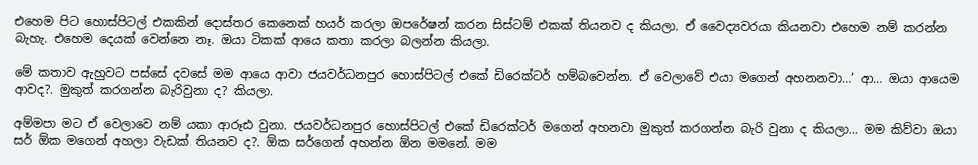එහෙම පිට හොස්පිටල් එකකින් දොස්තර කෙනෙක් හයර් කරලා ඔපරේෂන් කරන සිස්ටම් එකක් තියනව ද කියලා. ඒ වෛද්‍යවරයා කියනවා එහෙම නම් කරන්න බැහැ. එහෙම දෙයක් වෙන්නෙ නෑ. ඔයා ටිකක් ආයෙ කතා කරලා බලන්න කියලා.

මේ කතාව ඇහුවට පස්සේ දවසේ මම ආයෙ ආවා ජයවර්ධනපුර හොස්පිටල් එකේ ඩිරෙක්ටර් හම්බවෙන්න. ඒ වෙලාවේ එයා මගෙන් අහනනවා…’ ආ… ඔයා ආයෙම ආවද?. මුකුත් කරගන්න බැරිවුනා ද? කියලා.

අම්මපා මට ඒ වෙලාවෙ නම් යකා ආරූඪ වුනා. ජයවර්ධනපුර හොස්පිටල් එකේ ඩිරෙක්ටර් මගෙන් අහනවා මුකුත් කරගන්න බැරි වුනා ද කියලා… මම කිව්වා ඔයා සර් ඕක මගෙන් අහලා වැඩක් තියනව ද?. ඕක සර්ගෙන් අහන්න ඕන මමනේ. මම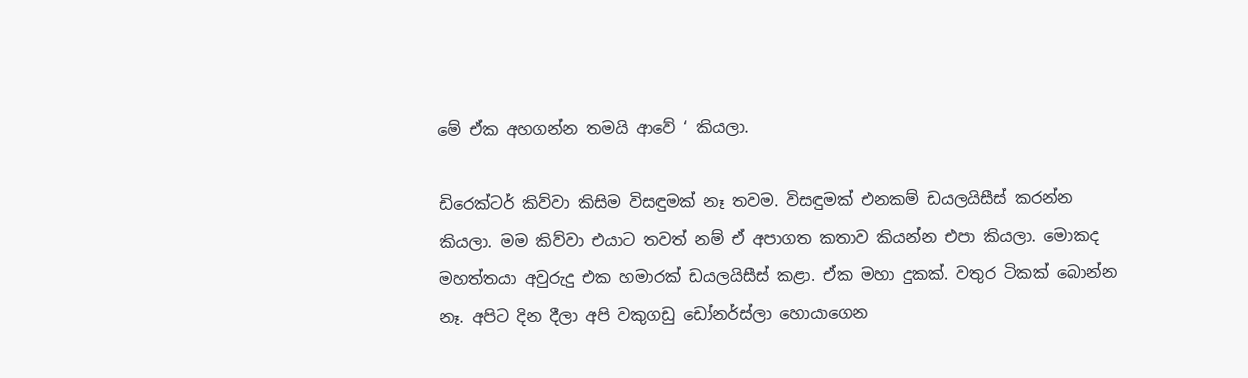මේ ඒක අහගන්න තමයි ආවේ ‘ කියලා.

ඩිරෙක්ටර් කිව්වා කිසිම විසඳුමක් නෑ තවම. විසඳුමක් එනකම් ඩයලයිසීස් කරන්න කියලා. මම කිව්වා එයාට තවත් නම් ඒ අපාගත කතාව කියන්න එපා කියලා. මොකද මහත්තයා අවුරුදු එක හමාරක් ඩයලයිසීස් කළා. ඒක මහා දුකක්. වතුර ටිකක් බොන්න නෑ. අපිට දින දීලා අපි වකුගඩු ඩෝනර්ස්ලා හොයාගෙන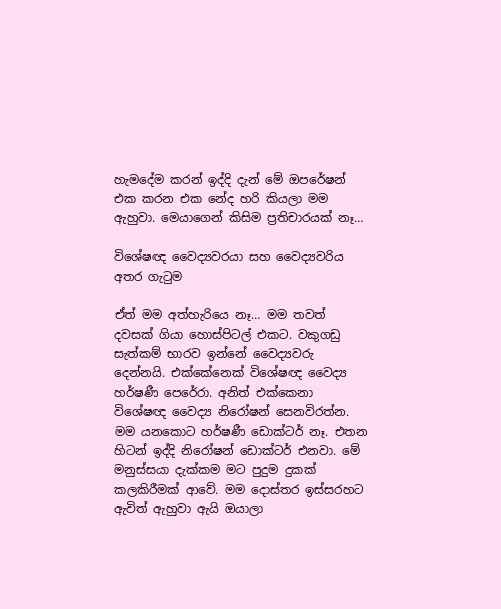හැමදේම කරන් ඉද්දි දැන් මේ ඔපරේෂන් එක කරන එක නේද හරි කියලා මම ඇහුවා. මෙයාගෙන් කිසිම ප්‍රතිචාරයක් නෑ…

විශේෂඥ වෛද්‍යවරයා සහ වෛද්‍යවරිය අතර ගැටුම

ඒත් මම අත්හැරියෙ නෑ… මම තවත් දවසක් ගියා හොස්පිටල් එකට. වකුගඩු සැත්කම් භාරව ඉන්නේ වෛද්‍යවරු දෙන්නයි. එක්කේනෙක් විශේෂඥ වෛද්‍ය හර්ෂණී පෙරේරා. අනිත් එක්කෙනා විශේෂඥ වෛද්‍ය නිරෝෂන් සෙනවිරත්න. මම යනකොට හර්ෂණී ඩොක්ටර් නෑ. එතන හිටන් ඉද්දි නිරෝෂන් ඩොක්ටර් එනවා. මේ මනුස්සයා දැක්කම මට පුදුම දුකක් කලකිරීමක් ආවේ. මම දොස්තර ඉස්සරහට ඇවිත් ඇහුවා ඇයි ඔයාලා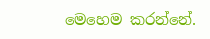මෙහෙම කරන්නේ.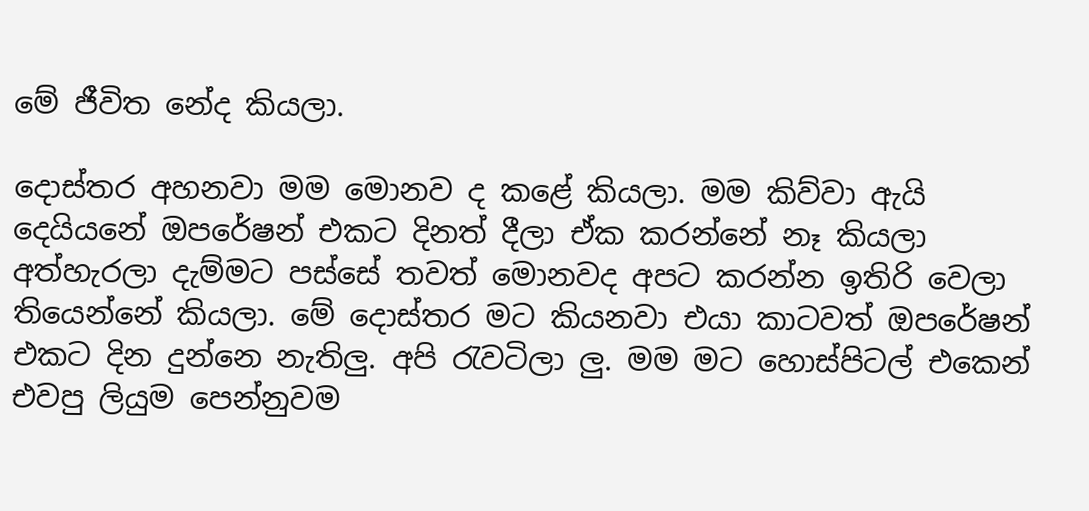මේ ජීවිත නේද කියලා.

දොස්තර අහනවා මම මොනව ද කළේ කියලා. මම කිව්වා ඇයි දෙයියනේ ඔපරේෂන් එකට දිනත් දීලා ඒක කරන්නේ නෑ කියලා අත්හැරලා දැම්මට පස්සේ තවත් මොනවද අපට කරන්න ඉතිරි වෙලා තියෙන්නේ කියලා. මේ දොස්තර මට කියනවා එයා කාටවත් ඔපරේෂන් එකට දින දුන්නෙ නැතිලු. අපි රැවටිලා ලු. මම මට හොස්පිටල් එකෙන් එවපු ලියුම පෙන්නුවම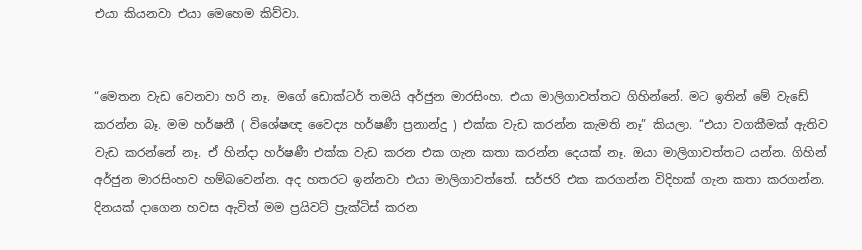එයා කියනවා එයා මෙහෙම කිව්වා.


“මෙතන වැඩ වෙනවා හරි නෑ. මගේ ඩොක්ටර් තමයි අර්ජුන මාරසිංහ. එයා මාලිගාවත්තට ගිහින්නේ. මට ඉතින් මේ වැඩේ කරන්න බෑ. මම හර්ෂනී ( විශේෂඥ වෛද්‍ය හර්ෂණී ප්‍රනාන්දු ) එක්ක වැඩ කරන්න කැමති නෑ” කියලා. “එයා වගකීමක් ඇතිව වැඩ කරන්නේ නෑ. ඒ හින්දා හර්ෂණී එක්ක වැඩ කරන එක ගැන කතා කරන්න දෙයක් නෑ. ඔයා මාලිගාවත්තට යන්න. ගිහින් අර්ජුන මාරසිංහව හම්බවෙන්න. අද හතරට ඉන්නවා එයා මාලිගාවත්තේ. සර්ජරි එක කරගන්න විදිහක් ගැන කතා කරගන්න. දිනයක් දාගෙන හවස ඇවිත් මම ප්‍රයිවට් ප්‍රැක්ටිස් කරන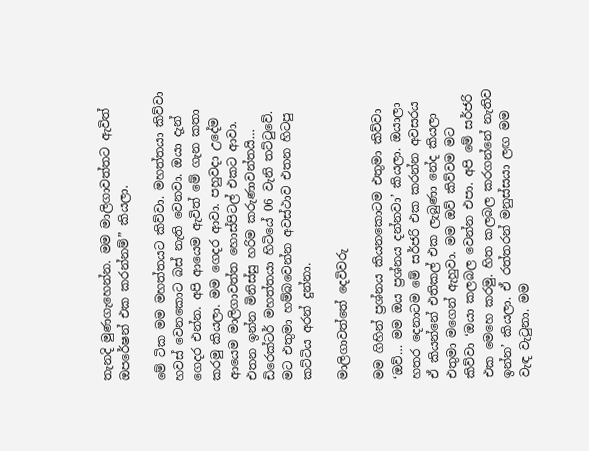තැනදි මුණගැහෙන්න. මම මාලිගාවත්තට ඇවිත් ඔපරේෂන් එක කරන්නම්” කියලා.

මේ ටික මම මහත්තයට කිව්වා. මහත්තයා කිව්වා හවස් වෙනකොට බස් නැති වෙනවා. ඔයා දැන් ගෙදර එන්න. අපි ආයෙම ඇවිත් මේ ගැන කතා කරමු කියලා. මම ගෙදර ආවා. පහුවදා උදේම ආයෙම මාලිගාවත්ත හොස්පිටල් එකට ආවා. එතන ඉන්න මිනිස්සු හරිම කරුණාවන්තයි… ඩිරෙක්ටර් මහත්තයා හිටියේ 06 වැනි තට්ටුවේ. මට එතුමා හම්බවෙන්න අවස්ථාව එතන හිටපු කට්ටිය අරන් දුන්නා.

මාලිගාවත්තේ දෙවිවරු

මම ගිහින් ප්‍රශ්නය කියනකොටම එතුමා කිව්වා ‘ඔව්… මම ඔය ප්‍රශ්නය දන්නවා’ කියලා. ඔයාලා හතර දෙනාටම මේ සර්ජරි එක කරන්න අවසරය ඒ කියන්නේ එතිකල් එක ලැබුණා නේද කියලා එතුමා මගෙන් ඇහුවා. මම ඔව් කිව්වම මට කිව්වා ‘ඔයා කලබල වෙන්න එපා. අපි මේ සර්ජරි එක මෙහෙ කරමු. හිත කලබල කරගන්නේ නැතිව ඉන්න’ කියලා. ඒ රත්තරන් මනුස්සයා ලඟ මම වැඳ වැටුනා. මම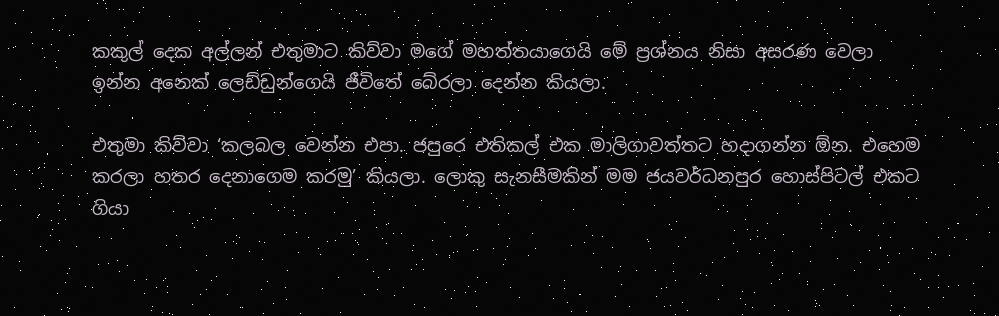කකුල් දෙක අල්ලන් එතුමාට කිව්වා මගේ මහත්තයාගෙයි මේ ප්‍රශ්නය නිසා අසරණ වෙලා ඉන්න අනෙක් ලෙඩ්ඩුන්ගෙයි ජීවිතේ බේරලා දෙන්න කියලා.

එතුමා කිව්වා ‘කලබල වෙන්න එපා. ජපුරෙ එතිකල් එක මාලිගාවත්තට හදාගන්න ඕන. එහෙම කරලා හතර දෙනාගෙම කරමු’ කියලා. ලොකු සැනසීමකින් මම ජයවර්ධනපුර හොස්පිටල් එකට ගියා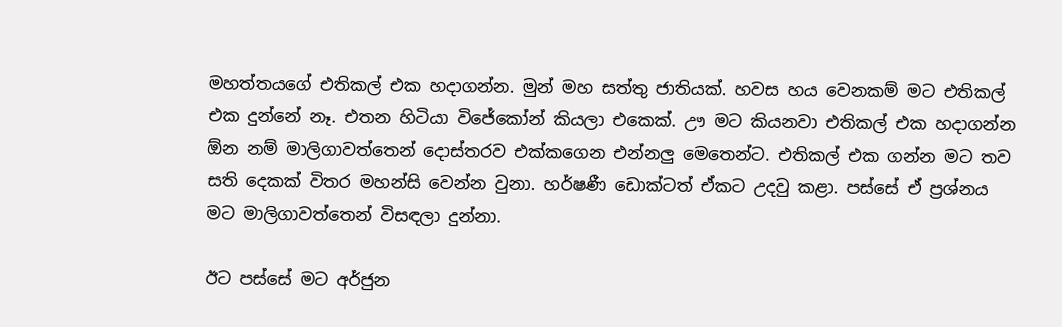මහත්තයගේ එතිකල් එක හදාගන්න. මුන් මහ සත්තු ජාතියක්. හවස හය වෙනකම් මට එතිකල් එක දුන්නේ නෑ. එතන හිටියා විජේකෝන් කියලා එකෙක්. ඌ මට කියනවා එතිකල් එක හදාගන්න ඕන නම් මාලිගාවත්තෙන් දොස්තරව එක්කගෙන එන්නලු මෙතෙන්ට. එතිකල් එක ගන්න මට තව සති දෙකක් විතර මහන්සි වෙන්න වුනා. හර්ෂණී ඩොක්ටත් ඒකට උදවු කළා. පස්සේ ඒ ප්‍රශ්නය මට මාලිගාවත්තෙන් විසඳලා දුන්නා.

ඊට පස්සේ මට අර්ජුන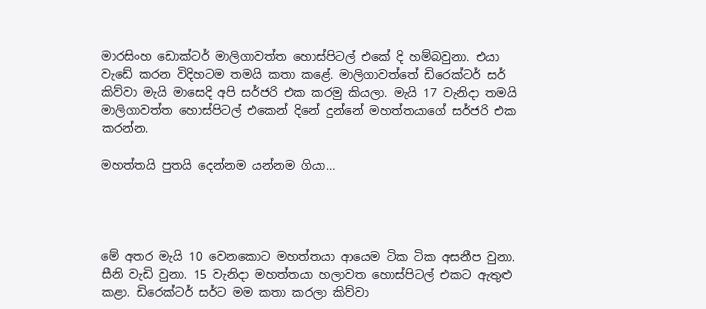මාරසිංහ ඩොක්ටර් මාලිගාවත්ත හොස්පිටල් එකේ දි හම්බවුනා. එයා වැඩේ කරන විදිහටම තමයි කතා කළේ. මාලිගාවත්තේ ඩිරෙක්ටර් සර් කිව්වා මැයි මාසෙදි අපි සර්ජරි එක කරමු කියලා. මැයි 17 වැනිදා තමයි මාලිගාවත්ත හොස්පිටල් එකෙන් දිනේ දුන්නේ මහත්තයාගේ සර්ජරි එක කරන්න.

මහත්තයි පුතයි දෙන්නම යන්නම ගියා…




මේ අතර මැයි 10 වෙනකොට මහත්තයා ආයෙම ටික ටික අසනීප වුනා. සීනි වැඩි වුනා. 15 වැනිදා මහත්තයා හලාවත හොස්පිටල් එකට ඇතුළු කළා. ඩිරෙක්ටර් සර්ට මම කතා කරලා කිව්වා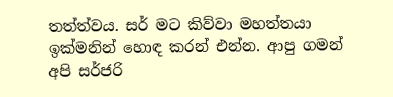තත්ත්වය. සර් මට කිව්වා මහත්තයා ඉක්මනින් හොඳ කරන් එන්න. ආපු ගමන් අපි සර්ජරි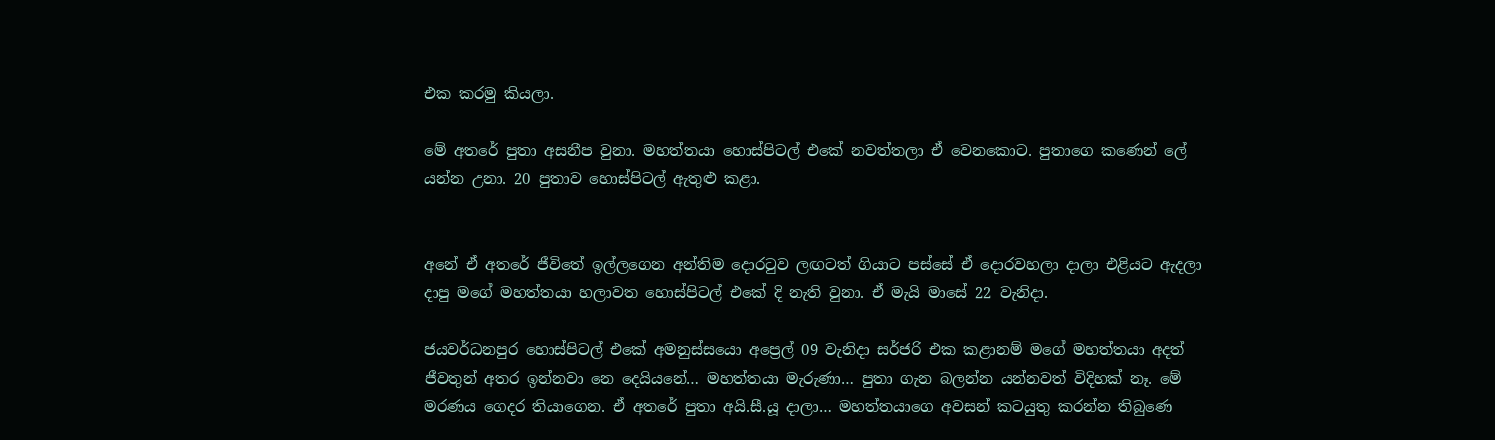එක කරමු කියලා.

මේ අතරේ පුතා අසනීප වුනා. මහත්තයා හොස්පිටල් එකේ නවත්තලා ඒ වෙනකොට. පුතාගෙ කණෙන් ලේ යන්න උනා. 20 පුතාව හොස්පිටල් ඇතුළු කළා.


අනේ ඒ අතරේ ජීවිතේ ඉල්ලගෙන අන්තිම දොරටුව ලඟටත් ගියාට පස්සේ ඒ දොරවහලා දාලා එළියට ඇදලා දාපු මගේ මහත්තයා හලාවත හොස්පිටල් එකේ දි නැති වුනා. ඒ මැයි මාසේ 22 වැනිදා.

ජයවර්ධනපුර හොස්පිටල් එකේ අමනුස්සයො අප්‍රෙල් 09 වැනිදා සර්ජරි එක කළානම් මගේ මහත්තයා අදත් ජීවතුන් අතර ඉන්නවා නෙ දෙයියනේ… මහත්තයා මැරුණා… පුතා ගැන බලන්න යන්නවත් විදිහක් නෑ. මේ මරණය ගෙදර තියාගෙන. ඒ අතරේ පුතා අයි.සී.යූ දාලා… මහත්තයාගෙ අවසන් කටයුතු කරන්න තිබුණෙ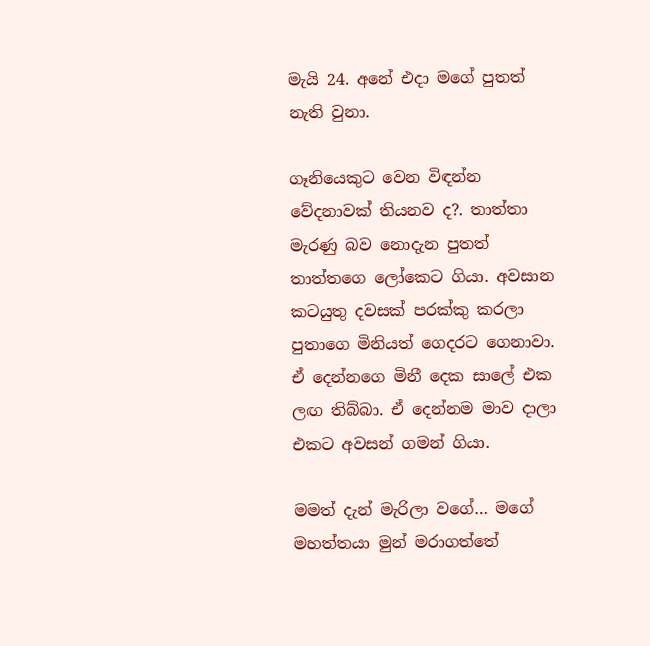මැයි 24. අනේ එදා මගේ පුතත් නැති වුනා.

ගෑනියෙකුට වෙන විඳන්න වේදනාවක් තියනව ද?. තාත්තා මැරණු බව නොදැන පුතත් තාත්තගෙ ලෝකෙට ගියා. අවසාන කටයුතු දවසක් පරක්කු කරලා පුතාගෙ මිනියත් ගෙදරට ගෙනාවා. ඒ දෙන්නගෙ මිනී දෙක සාලේ එක ලඟ තිබ්බා. ඒ දෙන්නම මාව දාලා එකට අවසන් ගමන් ගියා.

මමත් දැන් මැරිලා වගේ… මගේ මහත්තයා මුන් මරාගත්තේ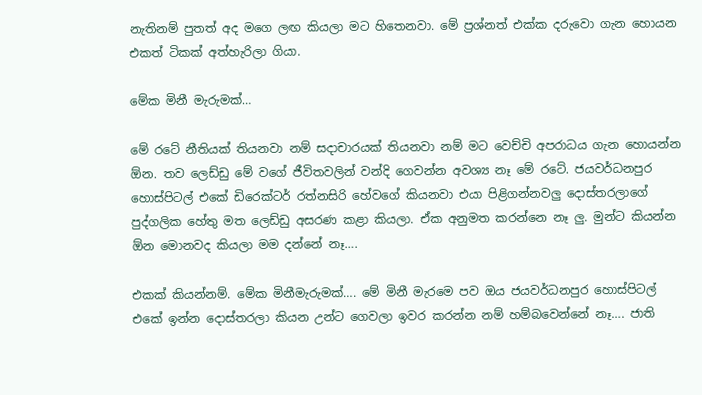නැතිනම් පුතත් අද මගෙ ලඟ කියලා මට හිතෙනවා. මේ ප්‍රශ්නත් එක්ක දරුවො ගැන හොයන එකත් ටිකක් අත්හැරිලා ගියා.

මේක මිනී මැරුමක්…

මේ රටේ නීතියක් තියනවා නම් සදාචාරයක් තියනවා නම් මට වෙච්චි අපරාධය ගැන හොයන්න ඕන. තව ලෙඩ්ඩු මේ වගේ ජීවිතවලින් වන්දි ගෙවන්න අවශ්‍ය නෑ මේ රටේ. ජයවර්ධනපුර හොස්පිටල් එකේ ඩිරෙක්ටර් රත්නසිරි හේවගේ කියනවා එයා පිළිගන්නවලු දොස්තරලාගේ පුද්ගලික හේතු මත ලෙඩ්ඩු අසරණ කළා කියලා. ඒක අනුමත කරන්නෙ නෑ ලු. මුන්ට කියන්න ඕන මොනවද කියලා මම දන්නේ නෑ….

එකක් කියන්නම්. මේක මිනීමැරුමක්…. මේ මිනී මැරමෙ පව ඔය ජයවර්ධනපුර හොස්පිටල් එකේ ඉන්න දොස්තරලා කියන උන්ට ගෙවලා ඉවර කරන්න නම් හම්බවෙන්නේ නෑ…. ජාති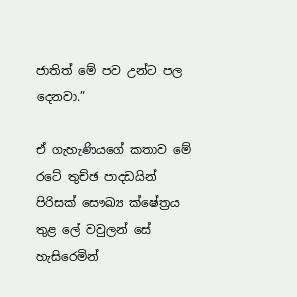ජාතිත් මේ පව උන්ට පල දෙනවා.”

ඒ ගැහැණියගේ කතාව මේ රටේ තුච්ඡ පාදඩයින් පිරිසක් සෞඛ්‍ය ක්ෂේත්‍රය තුළ ලේ වවුලන් සේ හැසිරෙමින්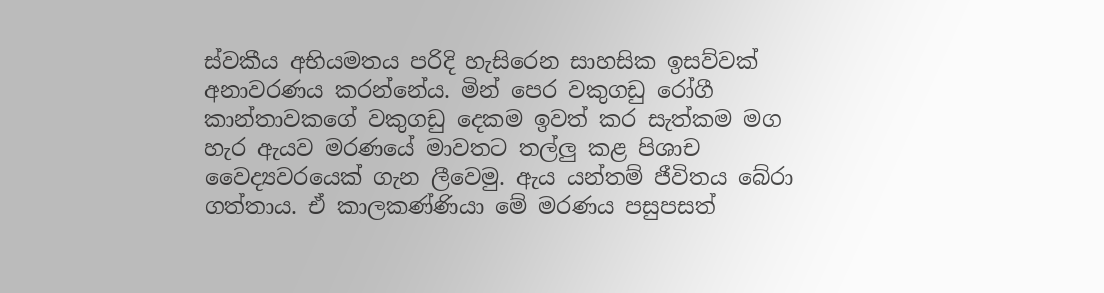ස්වකීය අභියමතය පරිදි හැසිරෙන සාහසික ඉසව්වක් අනාවරණය කරන්නේය. මින් පෙර වකුගඩු රෝගී කාන්තාවකගේ වකුගඩු දෙකම ඉවත් කර සැත්කම මග හැර ඇයව මරණයේ මාවතට තල්ලු කළ පිශාච වෛද්‍යවරයෙක් ගැන ලීවෙමු. ඇය යන්තම් ජීවිතය බේරා ගත්තාය. ඒ කාලකණ්ණියා මේ මරණය පසුපසත්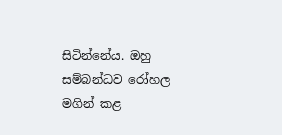සිටින්නේය. ඔහු සම්බන්ධව රෝහල මගින් කළ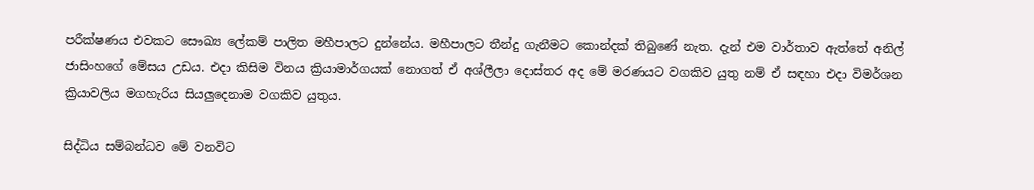පරීක්ෂණය එවකට සෞඛ්‍ය ලේකම් පාලිත මහීපාලට දුන්නේය. මහීපාලට තීන්දු ගැනීමට කොන්දක් තිබුණේ නැත. දැන් එම වාර්තාව ඇත්තේ අනිල් ජාසිංහගේ මේසය උඩය. එදා කිසිම විනය ක්‍රියාමාර්ගයක් නොගත් ඒ අශ්ලීලා දොස්තර අද මේ මරණයට වගකිව යුතු නම් ඒ සඳහා එදා විමර්ශන ක්‍රියාවලිය මගහැරිය සියලුදෙනාම වගකිව යුතුය.

සිද්ධිය සම්බන්ධව මේ වනවිට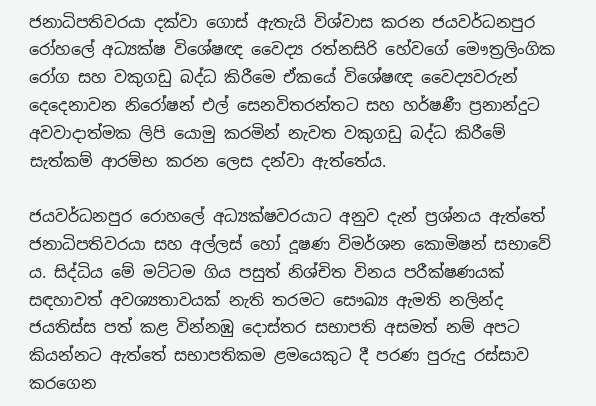ජනාධිපතිවරයා දක්වා ගොස් ඇතැයි විශ්වාස කරන ජයවර්ධනපුර රෝහලේ අධ්‍යක්ෂ විශේෂඥ වෛද්‍ය රත්නසිරි හේවගේ මෞත්‍රලිංගික රෝග සහ වකුගඩු බද්ධ කිරීමෙ ඒකයේ විශේෂඥ වෛද්‍යවරුන් දෙදෙනාවන නිරෝෂන් එල් සෙනවිතරන්තට සහ හර්ෂණී ප්‍රනාන්දුට අවවාදාත්මක ලිපි යොමු කරමින් නැවත වකුගඩු බද්ධ කිරීමේ සැත්කම් ආරම්භ කරන ලෙස දන්වා ඇත්තේය.

ජයවර්ධනපුර රොහලේ අධ්‍යක්ෂවරයාට අනුව දැන් ප්‍රශ්නය ඇත්තේ ජනාධිපතිවරයා සහ අල්ලස් හෝ දූෂණ විමර්ශන කොමිෂන් සභාවේ ය. සිද්ධිය මේ මට්ටම ගිය පසුත් නිශ්චිත විනය පරීක්ෂණයක් සඳහාවත් අවශ්‍යතාවයක් නැති තරමට සෞඛ්‍ය ඇමති නලින්ද ජයතිස්ස පත් කළ වින්නඹු දොස්තර සභාපති අසමත් නම් අපට කියන්නට ඇත්තේ සභාපතිකම ළමයෙකුට දී පරණ පුරුදු රස්සාව කරගෙන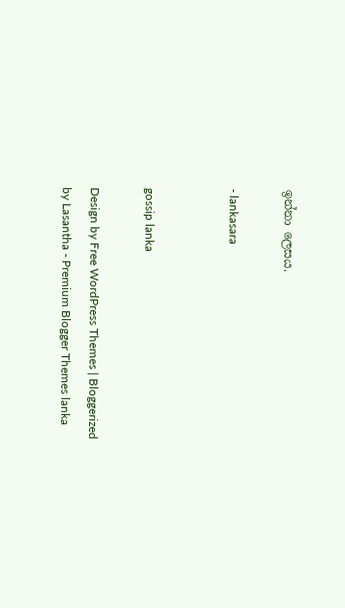ඉන්නා ලෙසය.

- lankasara


gossip lanka

Design by Free WordPress Themes | Bloggerized by Lasantha - Premium Blogger Themes lanka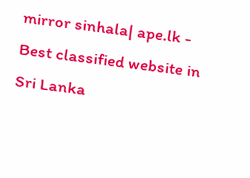mirror sinhala| ape.lk - Best classified website in Sri Lanka